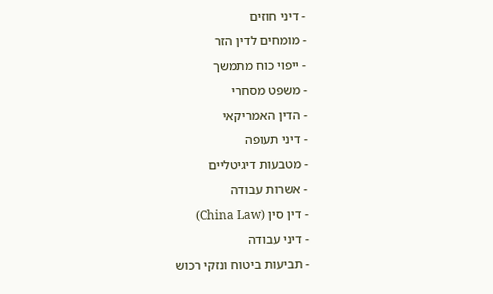- דיני חוזים
- מומחים לדין הזר
- ייפוי כוח מתמשך
- משפט מסחרי
- הדין האמריקאי
- דיני תעופה
- מטבעות דיגיטליים
- אשרות עבודה
- דין סין (China Law)
- דיני עבודה
- תביעות ביטוח ונזקי רכוש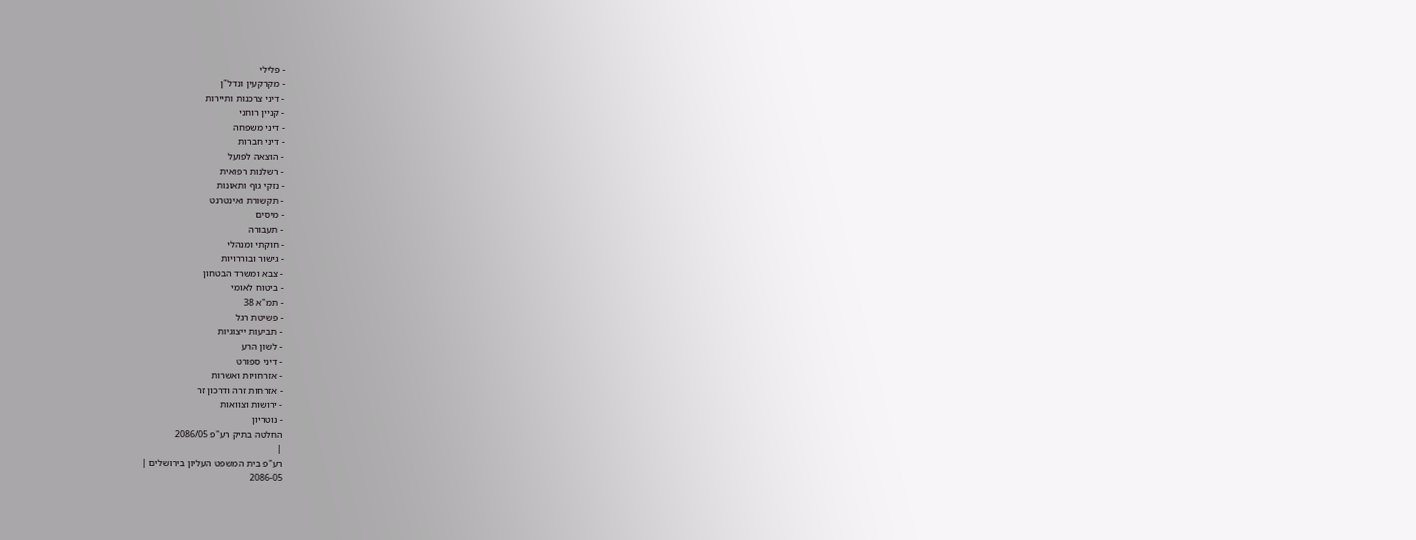- פלילי
- מקרקעין ונדל"ן
- דיני צרכנות ותיירות
- קניין רוחני
- דיני משפחה
- דיני חברות
- הוצאה לפועל
- רשלנות רפואית
- נזקי גוף ותאונות
- תקשורת ואינטרנט
- מיסים
- תעבורה
- חוקתי ומנהלי
- גישור ובוררויות
- צבא ומשרד הבטחון
- ביטוח לאומי
- תמ"א 38
- פשיטת רגל
- תביעות ייצוגיות
- לשון הרע
- דיני ספורט
- אזרחויות ואשרות
- אזרחות זרה ודרכון זר
- ירושות וצוואות
- נוטריון
החלטה בתיק רע"פ 2086/05
|
רע"פ בית המשפט העליון בירושלים |
2086-05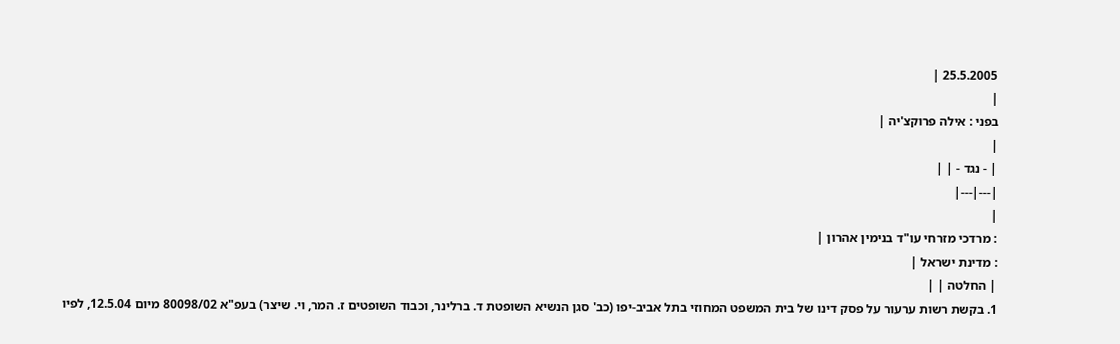25.5.2005 |
|
בפני : אילה פרוקצ'יה |
|
| - נגד - | |
|---|---|
|
: מרדכי מזרחי עו"ד בנימין אהרון |
: מדינת ישראל |
| החלטה | |
1. בקשת רשות ערעור על פסק דינו של בית המשפט המחוזי בתל אביב-יפו (כב' סגן הנשיא השופטת ד. ברלינר, וכבוד השופטים ז. המר, וי. שיצר) בעפ"א 80098/02 מיום 12.5.04, לפיו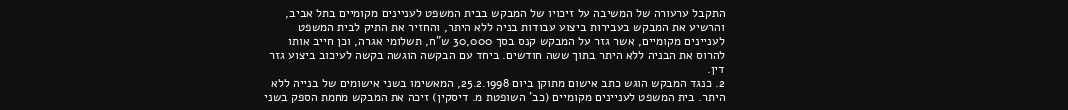התקבל ערעורה של המשיבה על זיכויו של המבקש בבית המשפט לעניינים מקומיים בתל אביב, והרשיע את המבקש בעבירות ביצוע עבודות בניה ללא היתר, והחזיר את התיק לבית המשפט לעניינים מקומיים, אשר גזר על המבקש קנס בסך 30,000 ש"ח, תשלומי אגרה, וכן חייב אותו להרוס את הבניה ללא היתר בתוך ששה חודשים. ביחד עם הבקשה הוגשה בקשה לעיכוב ביצוע גזר דין.
2. כנגד המבקש הוגש כתב אישום מתוקן ביום 25.2.1998, המאשימו בשני אישומים של בנייה ללא היתר. בית המשפט לעניינים מקומיים (כב' השופטת מ. דיסקין) זיכה את המבקש מחמת הספק בשני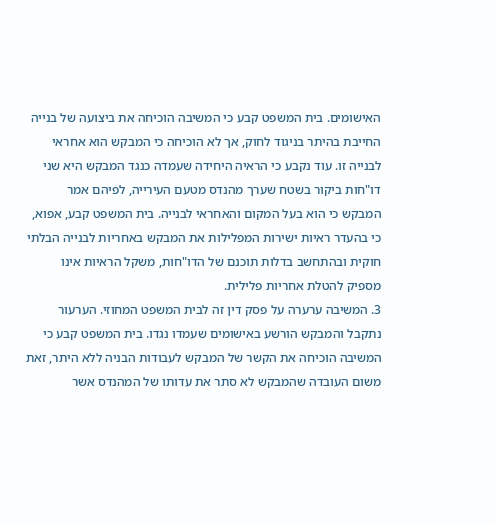האישומים. בית המשפט קבע כי המשיבה הוכיחה את ביצועה של בנייה החייבת בהיתר בניגוד לחוק, אך לא הוכיחה כי המבקש הוא אחראי לבנייה זו. עוד נקבע כי הראיה היחידה שעמדה כנגד המבקש היא שני דו"חות ביקור בשטח שערך מהנדס מטעם העירייה, לפיהם אמר המבקש כי הוא בעל המקום והאחראי לבנייה. בית המשפט קבע, אפוא, כי בהעדר ראיות ישירות המפלילות את המבקש באחריות לבנייה הבלתי חוקית ובהתחשב בדלות תוכנם של הדו"חות, משקל הראיות אינו מספיק להטלת אחריות פלילית.
3. המשיבה ערערה על פסק דין זה לבית המשפט המחוזי. הערעור נתקבל והמבקש הורשע באישומים שעמדו נגדו. בית המשפט קבע כי המשיבה הוכיחה את הקשר של המבקש לעבודות הבניה ללא היתר, זאת משום העובדה שהמבקש לא סתר את עדותו של המהנדס אשר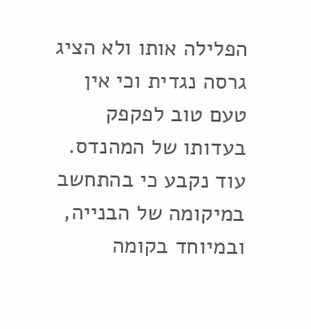הפלילה אותו ולא הציג גרסה נגדית וכי אין טעם טוב לפקפק בעדותו של המהנדס. עוד נקבע כי בהתחשב במיקומה של הבנייה, ובמיוחד בקומה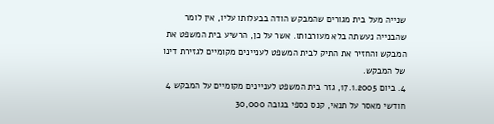שנייה מעל בית מגורים שהמבקש הודה בבעלותו עליו, אין לומר שהבנייה נעשתה בלא מעורבותו. אשר על כן, הרשיע בית המשפט את המבקש והחזיר את התיק לבית המשפט לעניינים מקומיים לגזירת דינו של המבקש.
4. ביום 17.1.2005, גזר בית המשפט לעניינים מקומיים על המבקש 4 חודשי מאסר על תנאי, קנס כספי בגובה 30,000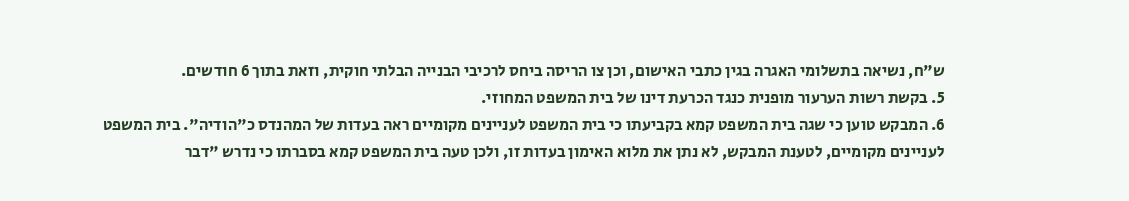ש"ח, נשיאה בתשלומי האגרה בגין כתבי האישום, וכן צו הריסה ביחס לרכיבי הבנייה הבלתי חוקית, וזאת בתוך 6 חודשים.
5. בקשת רשות הערעור מופנית כנגד הכרעת דינו של בית המשפט המחוזי.
6. המבקש טוען כי שגה בית המשפט קמא בקביעתו כי בית המשפט לעניינים מקומיים ראה בעדות של המהנדס כ"הודיה". בית המשפט לעניינים מקומיים, לטענת המבקש, לא נתן את מלוא האימון בעדות זו, ולכן טעה בית המשפט קמא בסברתו כי נדרש "דבר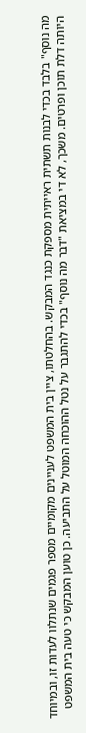מה נוסף" בלבד בכדי לבנות תשתית ראייתית מספקת כנגד המבקש. בהחלטתו, ציין בית המשפט לעניינים מקומיים מספר פגמים שנתלוו לעדות זו, ובמיוחד היותה דלת תוכן ופרטים. משכך, לא די במציאת "דבר מה נוסף" בכדי להתגבר על נטל ההוכחה המוטל על התביעה. כן טוען המבקש כי טעה בית המשפט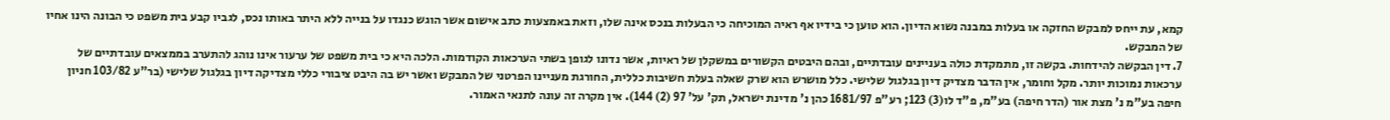קמא, עת ייחס למבקש החזקה או בעלות במבנה נשוא הדיון. הוא טוען כי בידיו אף ראיה המוכיחה כי הבעלות בנכס אינה שלו, וזאת באמצעות כתב אישום אשר הוגש כנגדו על בנייה ללא היתר באותו נכס, לגביו קבע בית משפט כי הבונה הינו אחיו של המבקש.
7. דין הבקשה להידחות. בקשה זו, מתמקדת כולה בעניינים עובדתיים, ובהם היבטים הקשורים במשקלן של ראיות, אשר נדונו לגופן בשתי הערכאות הקודמות. הלכה היא כי בית משפט של ערעור אינו נוהג להתערב בממצאים עובדתיים של ערכאות נמוכות יותר. מקל וחומר, אין הדבר מצדיק דיון בגלגול שלישי. כלל מושרש הוא שרק שאלה בעלת חשיבות כללית, החורגת מעניינו הפרטני של המבקש ואשר יש בה היבט ציבורי כללי מצדיקה דיון בגלגול שלישי (בר"ע 103/82 חניון חיפה בע"מ נ' מצת אור (הדר חיפה) בע"מ, פ"ד לו(3) 123; רע"פ 1681/97 כהן נ' מדינת ישראל, תק' על' 97 (2) 144). אין מקרה זה עונה לתנאי האמור.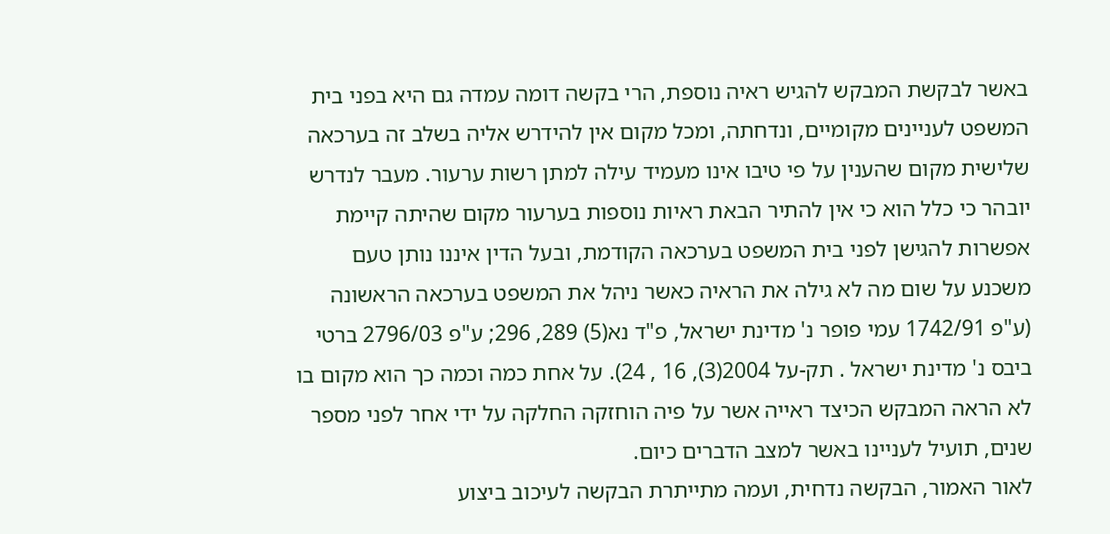באשר לבקשת המבקש להגיש ראיה נוספת, הרי בקשה דומה עמדה גם היא בפני בית המשפט לעניינים מקומיים, ונדחתה, ומכל מקום אין להידרש אליה בשלב זה בערכאה שלישית מקום שהענין על פי טיבו אינו מעמיד עילה למתן רשות ערעור. מעבר לנדרש יובהר כי כלל הוא כי אין להתיר הבאת ראיות נוספות בערעור מקום שהיתה קיימת אפשרות להגישן לפני בית המשפט בערכאה הקודמת, ובעל הדין איננו נותן טעם משכנע על שום מה לא גילה את הראיה כאשר ניהל את המשפט בערכאה הראשונה (ע"פ 1742/91 עמי פופר נ' מדינת ישראל, פ"ד נא(5) 289, 296; ע"פ 2796/03 ברטי ביבס נ' מדינת ישראל . תק-על 2004(3), 16 , 24). על אחת כמה וכמה כך הוא מקום בו לא הראה המבקש הכיצד ראייה אשר על פיה הוחזקה החלקה על ידי אחר לפני מספר שנים, תועיל לעניינו באשר למצב הדברים כיום.
לאור האמור, הבקשה נדחית, ועמה מתייתרת הבקשה לעיכוב ביצוע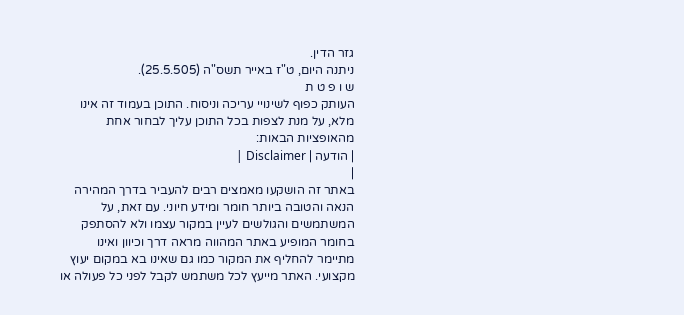גזר הדין.
ניתנה היום, ט"ז באייר תשס"ה (25.5.505).
ש ו פ ט ת
העותק כפוף לשינויי עריכה וניסוח. התוכן בעמוד זה אינו מלא, על מנת לצפות בכל התוכן עליך לבחור אחת מהאופציות הבאות:
| הודעה | Disclaimer |
|
באתר זה הושקעו מאמצים רבים להעביר בדרך המהירה הנאה והטובה ביותר חומר ומידע חיוני. עם זאת, על המשתמשים והגולשים לעיין במקור עצמו ולא להסתפק בחומר המופיע באתר המהווה מראה דרך וכיוון ואינו מתיימר להחליף את המקור כמו גם שאינו בא במקום יעוץ מקצועי. האתר מייעץ לכל משתמש לקבל לפני כל פעולה או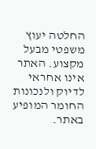החלטה יעוץ משפטי מבעל מקצוע. האתר אינו אחראי לדיוק ולנכונות החומר המופיע באתר.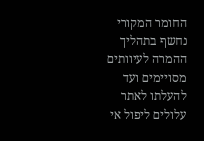החומר המקורי נחשף בתהליך ההמרה לעיוותים מסויימים ועד להעלתו לאתר עלולים ליפול אי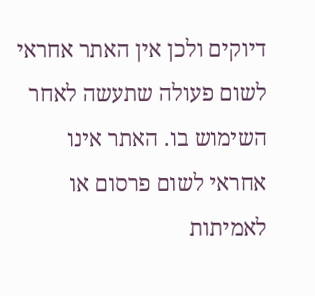דיוקים ולכן אין האתר אחראי לשום פעולה שתעשה לאחר השימוש בו. האתר אינו אחראי לשום פרסום או לאמיתות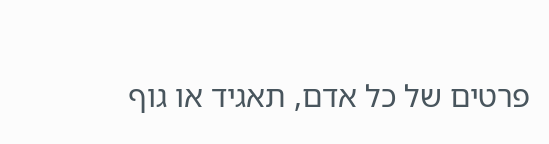פרטים של כל אדם, תאגיד או גוף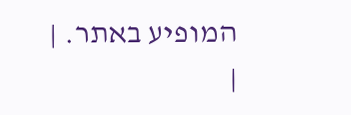המופיע באתר. |
|